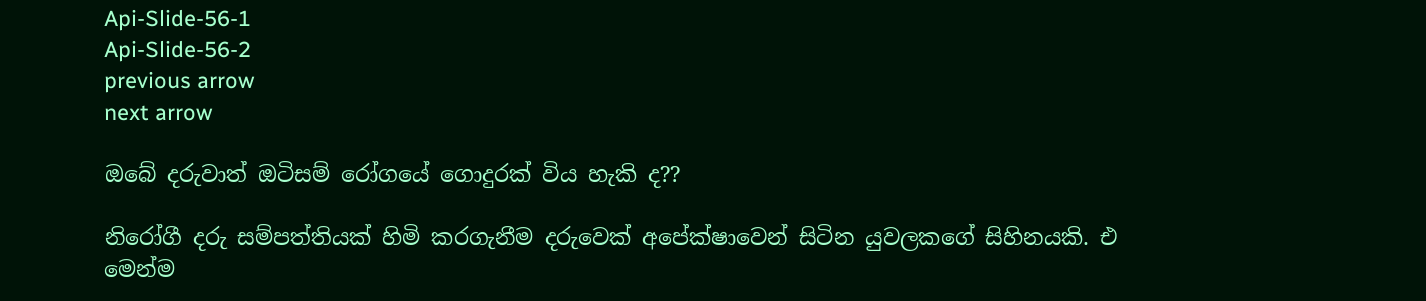Api-Slide-56-1
Api-Slide-56-2
previous arrow
next arrow

ඔබේ දරුවාත් ඔටිසම් රෝගයේ ගොදුරක් විය හැකි ද??

නිරෝගී දරු සම්පත්තියක් හිමි කරගැනීම දරුවෙක් අපේක්ෂාවෙන් සිටින යුවලකගේ සිහිනයකි. එ මෙන්ම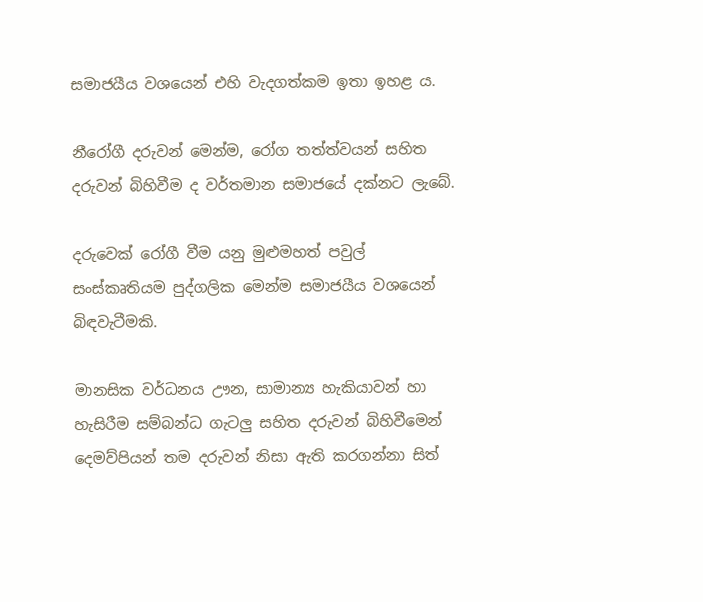සමාජයීය වශයෙන් එහි වැදගත්කම ඉතා ඉහළ ය.

නීරෝගී දරුවන් මෙන්ම, රෝග තත්ත්වයන් සහිත දරුවන් බිහිවීම ද වර්තමාන සමාජයේ දක්නට ලැබේ.

දරුවෙක් රෝගී වීම යනු මුළුමහත් පවුල් සංස්කෘතියම පුද්ගලික මෙන්ම සමාජයීය වශයෙන් බිඳවැටීමකි.

මානසික වර්ධනය ඌන, සාමාන්‍ය හැකියාවන් හා හැසිරීම සම්බන්ධ ගැටලු සහිත දරුවන් බිහිවීමෙන් දෙමව්පියන් තම දරුවන් නිසා ඇති කරගන්නා සිත්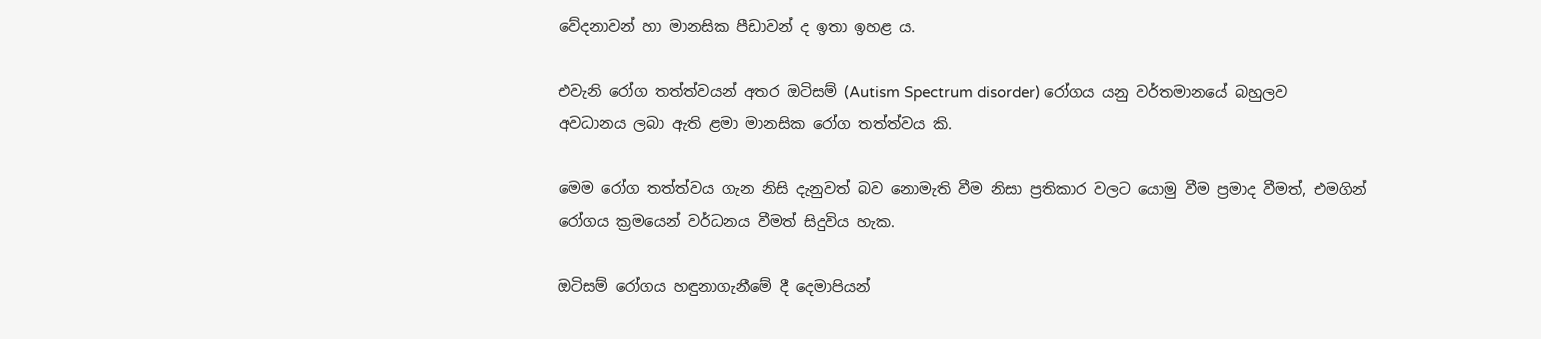වේදනාවන් හා මානසික පීඩාවන් ද ඉතා ඉහළ ය.

එවැනි රෝග තත්ත්වයන් අතර ඔටිසම් (Autism Spectrum disorder) රෝගය යනු වර්තමානයේ බහුලව අවධානය ලබා ඇති ළමා මානසික රෝග තත්ත්වය කි.

මෙම රෝග තත්ත්වය ගැන නිසි දැනුවත් බව නොමැති වීම නිසා ප්‍රතිකාර වලට යොමු වීම ප්‍රමාද වීමත්, එමගින් රෝගය ක්‍රමයෙන් වර්ධනය වීමත් සිදුවිය හැක.

ඔටිසම් රෝගය හඳුනාගැනීමේ දී දෙමාපියන්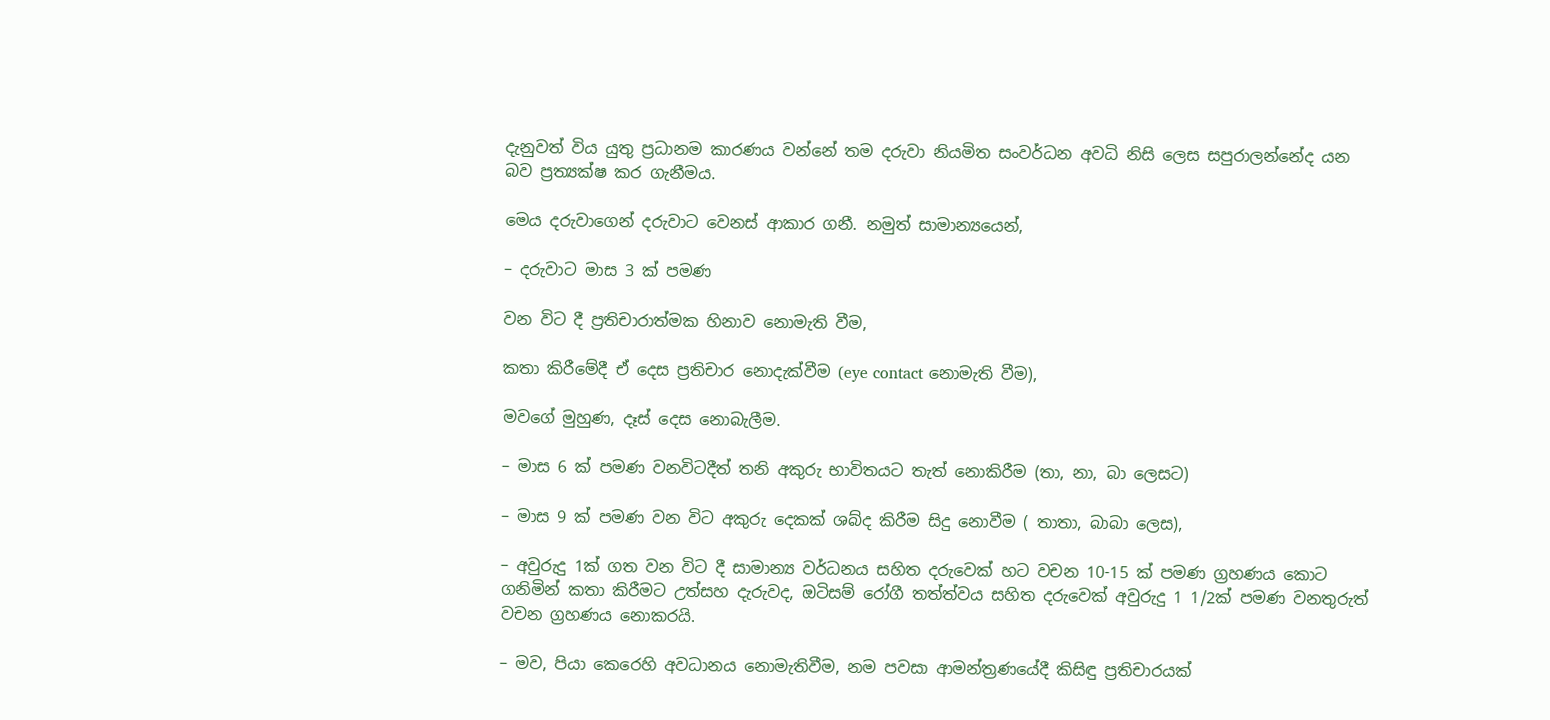දැනුවත් විය යුතු ප්‍රධානම කාරණය වන්නේ තම දරුවා නියමිත සංවර්ධන අවධි නිසි ලෙස සපුරාලන්නේද යන බව ප්‍රත්‍යක්ෂ කර ගැනීමය.

මෙය දරුවාගෙන් දරුවාට වෙනස් ආකාර ගනී. නමුත් සාමාන්‍යයෙන්,

– දරුවාට මාස 3 ක් පමණ

වන විට දී ප්‍රතිචාරාත්මක හිනාව නොමැති වීම,

කතා කිරීමේදී ඒ දෙස ප්‍රතිචාර නොදැක්වීම (eye contact නොමැති වීම),

මවගේ මුහුණ, දෑස් දෙස නොබැලීම.

– මාස 6 ක් පමණ වනවිටදීත් තනි අකුරු භාවිතයට තැත් නොකිරීම (තා, නා, බා ලෙසට)

– මාස 9 ක් පමණ වන විට අකුරු දෙකක් ශබ්ද කිරීම සිදු නොවීම ( තාතා, බාබා ලෙස),

– අවුරුදු 1ක් ගත වන විට දී සාමාන්‍ය වර්ධනය සහිත දරුවෙක් හට වචන 10-15 ක් පමණ ග්‍රහණය කොට ගනිමින් කතා කිරීමට උත්සහ දැරුවද, ඔටිසම් රෝගී තත්ත්වය සහිත දරුවෙක් අවුරුදු 1 1/2ක් පමණ වනතුරුත් වචන ග්‍රහණය නොකරයි.

– මව, පියා කෙරෙහි අවධානය නොමැතිවීම, නම පවසා ආමන්ත්‍රණයේදී කිසිඳු ප්‍රතිචාරයක්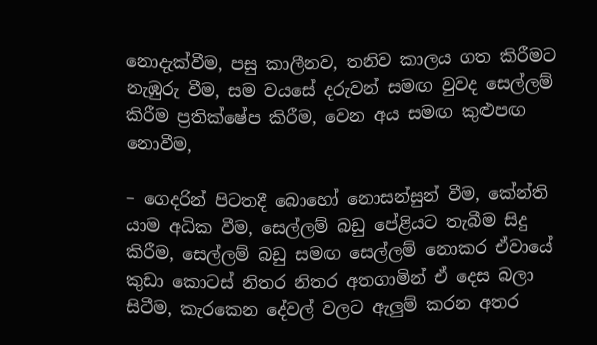නොදැක්වීම, පසු කාලීනව, තනිව කාලය ගත කිරීමට නැඹුරු වීම, සම වයසේ දරුවන් සමඟ වුවද සෙල්ලම් කිරීම ප්‍රතික්ෂේප කිරීම, වෙන අය සමඟ කුළුපඟ නොවීම,

– ගෙදරින් පිටතදී බොහෝ නොසන්සුන් වීම, කේන්ති යාම අධික වීම, සෙල්ලම් බඩු පේළියට තැබීම සිදු කිරීම, සෙල්ලම් බඩු සමඟ සෙල්ලම් නොකර ඒවායේ කුඩා කොටස් නිතර නිතර අතගාමින් ඒ දෙස බලා සිටීම, කැරකෙන දේවල් වලට ඇලුම් කරන අතර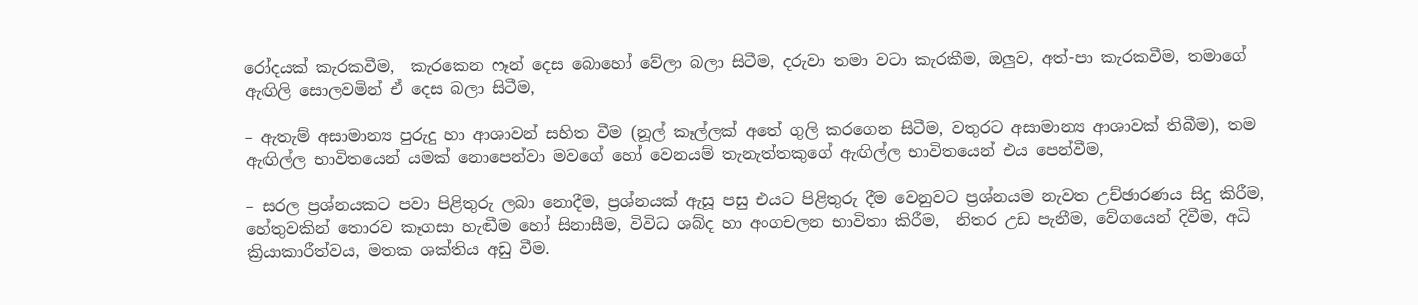රෝදයක් කැරකවීම,  කැරකෙන ෆෑන් දෙස බොහෝ වේලා බලා සිටීම, දරුවා තමා වටා කැරකීම, ඔලුව, අත්-පා කැරකවීම, තමාගේ ඇඟිලි සොලවමින් ඒ දෙස බලා සිටීම,

– ඇතැම් අසාමාන්‍ය පුරුදු හා ආශාවන් සහිත වීම (නූල් කෑල්ලක් අතේ ගුලි කරගෙන සිටීම, වතුරට අසාමාන්‍ය ආශාවක් තිබීම), තම ඇඟිල්ල භාවිතයෙන් යමක් නොපෙන්වා මවගේ හෝ වෙනයම් තැනැත්තකුගේ ඇඟිල්ල භාවිතයෙන් එය පෙන්වීම,

– සරල ප්‍රශ්නයකට පවා පිළිතුරු ලබා නොදීම, ප්‍රශ්නයක් ඇසූ පසු එයට පිළිතුරු දීම වෙනුවට ප්‍රශ්නයම නැවත උච්ඡාරණය සිදු කිරීම, හේතුවකින් තොරව කෑගසා හැඬීම හෝ සිනාසීම, විවිධ ශබ්ද හා අංගචලන භාවිතා කිරීම,  නිතර උඩ පැනීම, වේගයෙන් දිවීම, අධි ක්‍රියාකාරීත්වය, මතක ශක්තිය අඩු වීම.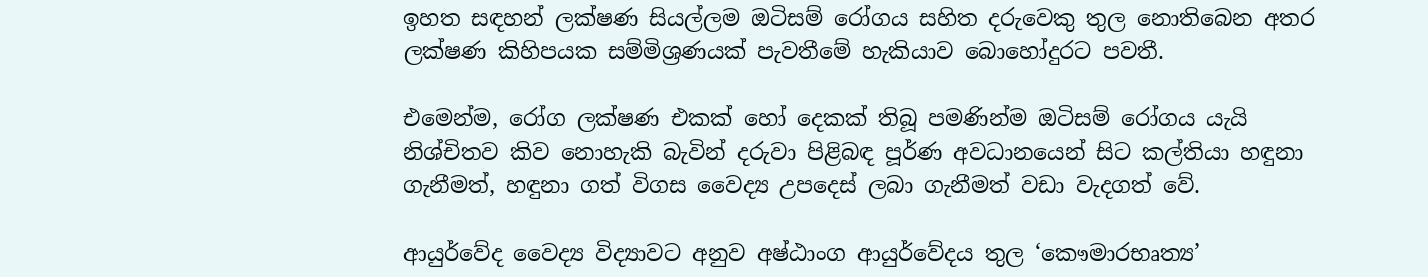ඉහත සඳහන් ලක්ෂණ සියල්ලම ඔටිසම් රෝගය සහිත දරුවෙකු තුල නොතිබෙන අතර ලක්ෂණ කිහිපයක සම්මිශ්‍රණයක් පැවතීමේ හැකියාව බොහෝදුරට පවතී.

එමෙන්ම, රෝග ලක්ෂණ එකක් හෝ දෙකක් තිබූ පමණින්ම ඔටිසම් රෝගය යැයි නිශ්චිතව කිව නොහැකි බැවින් දරුවා පිළිබඳ පූර්ණ අවධානයෙන් සිට කල්තියා හඳුනා ගැනීමත්, හඳුනා ගත් විගස වෛද්‍ය උපදෙස් ලබා ගැනීමත් වඩා වැදගත් වේ.

ආයුර්වේද වෛද්‍ය විද්‍යාවට අනුව අෂ්ඨාංග ආයුර්වේදය තුල ‘කෞමාරභෘත්‍ය’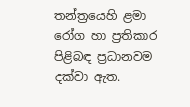තන්ත්‍රයෙහි ළමා රෝග හා ප්‍රතිකාර පිළිබඳ ප්‍රධානවම දක්වා ඇත.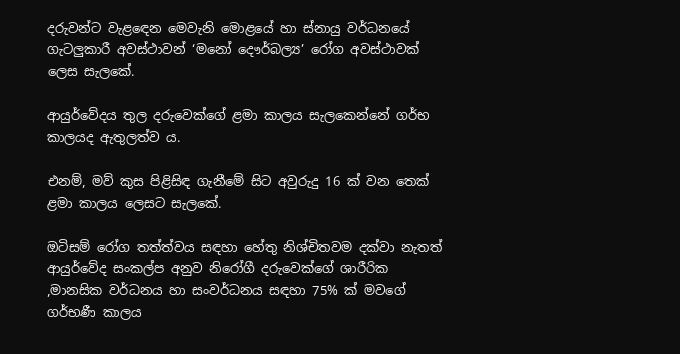දරුවන්ට වැළඳෙන මෙවැනි මොළයේ හා ස්නායු වර්ධනයේ ගැටලුකාරී අවස්ථාවන් ‘මනෝ දෞර්බල්‍ය’ රෝග අවස්ථාවක් ලෙස සැලකේ.

ආයුර්වේදය තුල දරුවෙක්ගේ ළමා කාලය සැලකෙන්නේ ගර්භ කාලයද ඇතුලත්ව ය.

එනම්, මව් කුස පිළිසිඳ ගැනීමේ සිට අවුරුදු 16 ක් වන තෙක් ළමා කාලය ලෙසට සැලකේ.

ඔටිසම් රෝග තත්ත්වය සඳහා හේතු නිශ්චිතවම දක්වා නැතත් ආයුර්වේද සංකල්ප අනුව නිරෝගී දරුවෙක්ගේ ශාරීරික ,මානසික වර්ධනය හා සංවර්ධනය සඳහා 75% ක් මවගේ ගර්භණී කාලය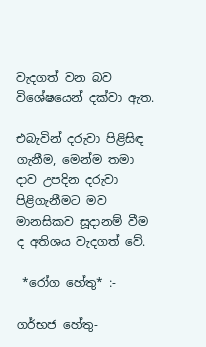වැදගත් වන බව විශේෂයෙන් දක්වා ඇත.

එබැවින් දරුවා පිළිසිඳ ගැනීම, මෙන්ම තමා දාව උපදින දරුවා පිළිගැනීමට මව මානසිකව සූදානම් වීම ද අතිශය වැදගත් වේ.

 *රෝග හේතු* :-

ගර්භජ හේතු-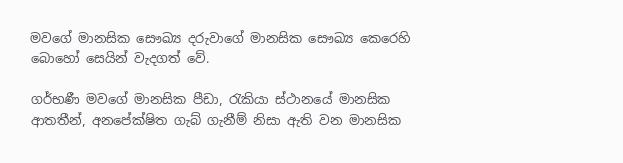මවගේ මානසික සෞඛ්‍ය දරුවාගේ මානසික සෞඛ්‍ය කෙරෙහි බොහෝ සෙයින් වැදගත් වේ.

ගර්භණී මවගේ මානසික පීඩා, රැකියා ස්ථානයේ මානසික ආතතීන්, අනපේක්ෂිත ගැබ් ගැනීම් නිසා ඇති වන මානසික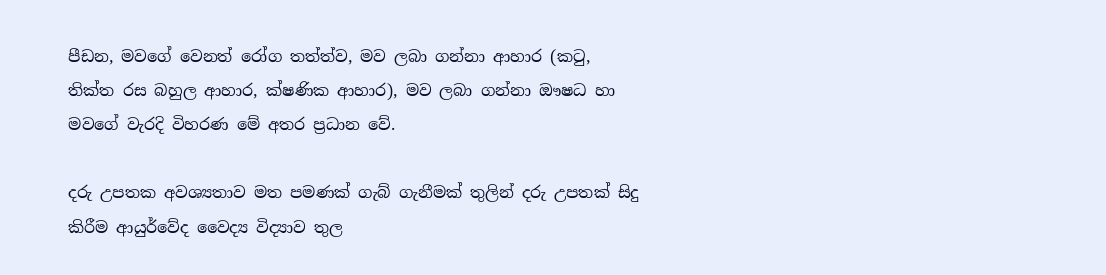පීඩන, මවගේ වෙනත් රෝග තත්ත්ව, මව ලබා ගන්නා ආහාර (කටු, තික්ත රස බහුල ආහාර, ක්ෂණික ආහාර), මව ලබා ගන්නා ඖෂධ හා මවගේ වැරදි විහරණ මේ අතර ප්‍රධාන වේ.

දරු උපතක අවශ්‍යතාව මත පමණක් ගැබ් ගැනීමක් තුලින් දරු උපතක් සිදු කිරීම ආයුර්වේද වෛද්‍ය විද්‍යාව තුල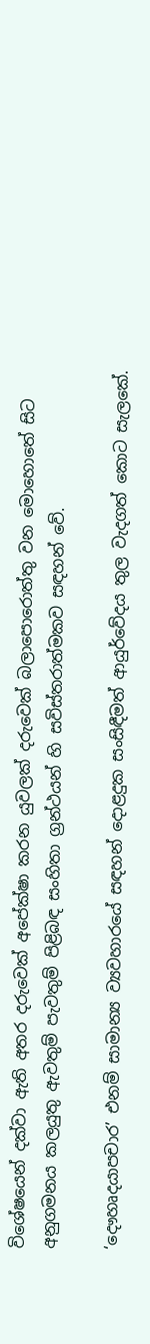විශේෂයෙන් දක්වා ඇති අතර දරුවෙක් අපේක්ෂා කරන යුවලක් දරුවෙක් බලාපොරොත්තු වන මොහොතේ සිට අනුගමනය කලයුතු ඇවතුම් පැවතුම් පිළිබඳ සංහිතා ග්‍රන්ථයන් හි සවිස්තරාත්මකව සඳහන් වේ.

‘දෞහෘදයාපචාර’ එනම් සාමාන්‍ය ව්‍යවහාරයේ සඳහන් දොළදුක සංසිඳීමත් ආයුර්වේදය තුල වැදගත් කොට සැලකේ.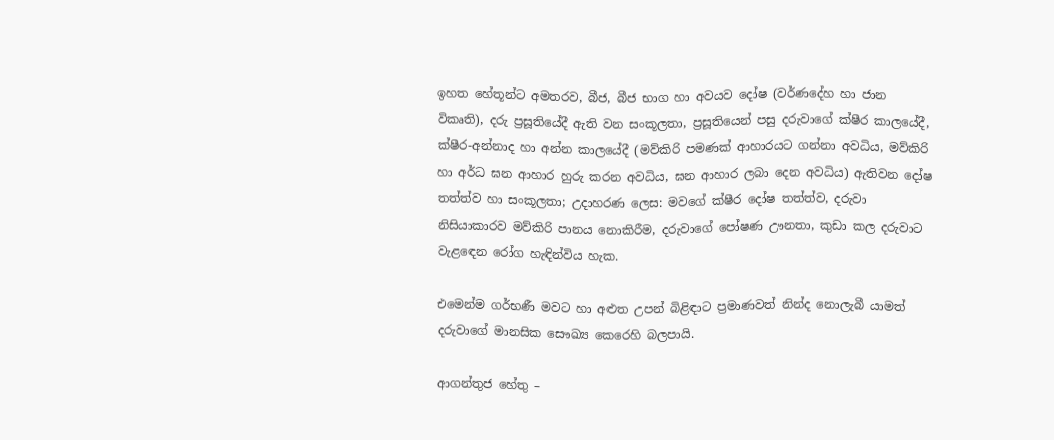ඉහත හේතූන්ට අමතරව, බීජ, බීජ භාග හා අවයව දෝෂ (වර්ණදේහ හා ජාන විකෘති), දරු ප්‍රසූතියේදී ඇති වන සංකූලතා, ප්‍රසූතියෙන් පසු දරුවාගේ ක්ෂීර කාලයේදී, ක්ෂීර-අන්නාද හා අන්න කාලයේදී (මව්කිරි පමණක් ආහාරයට ගන්නා අවධිය, මව්කිරි හා අර්ධ ඝන ආහාර හුරු කරන අවධිය, ඝන ආහාර ලබා දෙන අවධිය) ඇතිවන දෝෂ තත්ත්ව හා සංකූලතා; උදාහරණ ලෙස: මවගේ ක්ෂීර දෝෂ තත්ත්ව, දරුවා නිසියාකාරව මව්කිරි පානය නොකිරීම, දරුවාගේ පෝෂණ ඌනතා, කුඩා කල දරුවාට වැළඳෙන රෝග හැඳින්විය හැක.

එමෙන්ම ගර්භණී මවට හා අළුත උපන් බිළිඳාට ප්‍රමාණවත් නින්ද නොලැබී යාමත් දරුවාගේ මානසික සෞඛ්‍ය කෙරෙහි බලපායි.

ආගන්තුජ හේතු –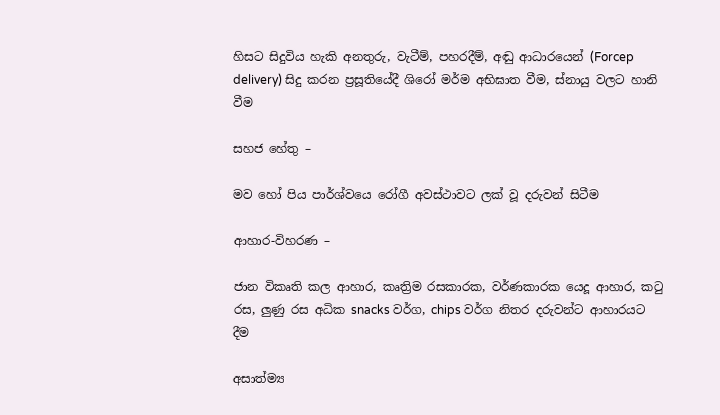හිසට සිදුවිය හැකි අනතුරු, වැටීම්, පහරදීම්, අඬු ආධාරයෙන් (Forcep delivery) සිදු කරන ප්‍රසූතියේදී ශිරෝ මර්ම අභිඝාත වීම, ස්නායු වලට හානි වීම

සහජ හේතු –

මව හෝ පිය පාර්ශ්වයෙ රෝගී අවස්ථාවට ලක් වූ දරුවන් සිටීම

ආහාර-විහරණ –

ජාන විකෘති කල ආහාර, කෘත්‍රිම රසකාරක, වර්ණකාරක යෙදූ ආහාර, කටු රස, ලුණු රස අධික snacks වර්ග, chips වර්ග නිතර දරුවන්ට ආහාරයට දීම

අසාත්ම්‍ය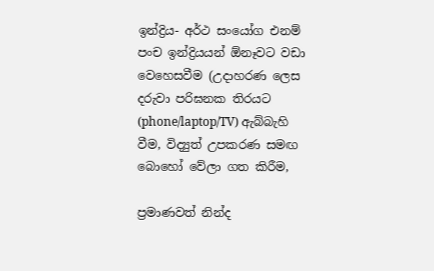ඉන්ද්‍රිය- අර්ථ සංයෝග එනම් පංච ඉන්ද්‍රියයන් ඕනෑවට වඩා වෙහෙසවීම (උදාහරණ ලෙස දරුවා පරිඝනක තිරයට (phone/laptop/TV) ඇබ්බැහි වීම, විද්‍යුත් උපකරණ සමඟ බොහෝ වේලා ගත කිරීම,

ප්‍රමාණවත් නින්ද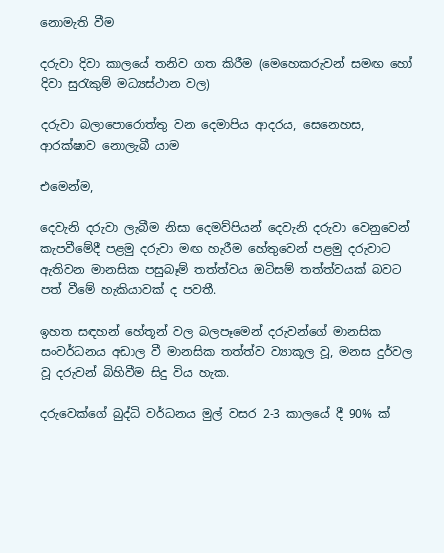නොමැති වීම

දරුවා දිවා කාලයේ තනිව ගත කිරීම (මෙහෙකරුවන් සමඟ හෝ දිවා සුරැකුම් මධ්‍යස්ථාන වල)

දරුවා බලාපොරොත්තු වන දෙමාපිය ආදරය, සෙනෙහස, ආරක්ෂාව නොලැබී යාම

එමෙන්ම,

දෙවැනි දරුවා ලැබීම නිසා දෙමව්පියන් දෙවැනි දරුවා වෙනුවෙන් කැපවීමේදී පළමු දරුවා මඟ හැරීම හේතුවෙන් පළමු දරුවාට ඇතිවන මානසික පසුබෑම් තත්ත්වය ඔටිසම් තත්ත්වයක් බවට පත් වීමේ හැකියාවක් ද පවතී.

ඉහත සඳහන් හේතූන් වල බලපෑමෙන් දරුවන්ගේ මානසික සංවර්ධනය අඩාල වී මානසික තත්ත්ව ව්‍යාකූල වූ, මනස දුර්වල වූ දරුවන් බිහිවීම සිදු විය හැක.

දරුවෙක්ගේ බුද්ධි වර්ධනය මුල් වසර 2-3 කාලයේ දී 90% ක්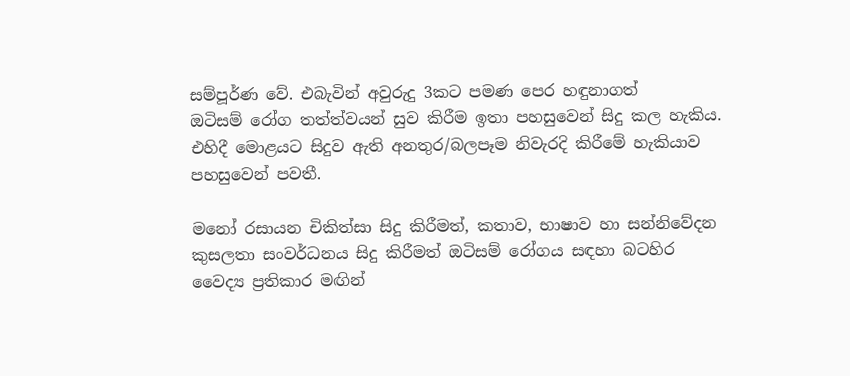සම්පූර්ණ වේ. එබැවින් අවුරුදු 3කට පමණ පෙර හඳුනාගත් ඔටිසම් ‍රෝග තත්ත්වයන් සුව කිරීම ඉතා පහසුවෙන් සිදු කල හැකිය. එහිදී මොළයට සිදුව ඇති අනතුර/බලපෑම නිවැරදි කිරීමේ හැකියාව පහසුවෙන් පවතී.

මනෝ රසායන චිකිත්සා සිදු කිරීමත්, කතාව, භාෂාව හා සන්නිවේදන කුසලතා සංවර්ධනය සිදු කිරීමත් ඔටිසම් රෝගය සඳහා බටහිර වෛද්‍ය ප්‍රතිකාර මඟින්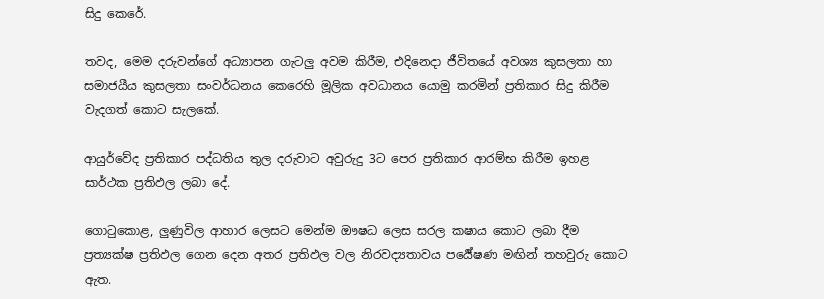සිදු කෙරේ.

තවද, මෙම දරුවන්ගේ අධ්‍යාපන ගැටලු අවම කිරීම, එදිනෙදා ජීවිතයේ අවශ්‍ය කුසලතා හා සමාජයීය කුසලතා සංවර්ධනය කෙරෙහි මූලික අවධානය යොමු කරමින් ප්‍රතිකාර සිදු කිරීම වැදගත් කොට සැලකේ.

ආයුර්වේද ප්‍රතිකාර පද්ධතිය තුල දරුවාට අවුරුදු 3ට පෙර ප්‍රතිකාර ආරම්භ කිරීම ඉහළ සාර්ථක ප්‍රතිඵල ලබා දේ.

ගොටුකොළ, ලුණුවිල ආහාර ලෙසට මෙන්ම ඖෂධ ලෙස සරල කෂාය කොට ලබා දීම ප්‍රත්‍යක්ෂ ප්‍රතිඵල ගෙන දෙන අතර ප්‍රතිඵල වල නිරවද්‍යතාවය පර්‍යේෂණ මඟින් තහවුරු කොට ඇත.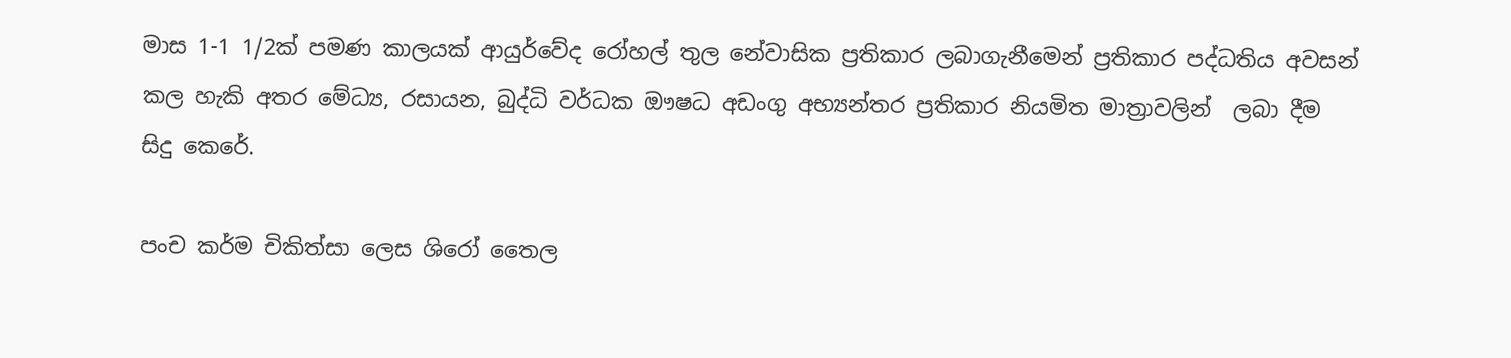මාස 1-1 1/2ක් පමණ කාලයක් ආයුර්වේද රෝහල් තුල නේවාසික ප්‍රතිකාර ලබාගැනීමෙන් ප්‍රතිකාර පද්ධතිය අවසන් කල හැකි අතර මේධ්‍ය, රසායන, බුද්ධි වර්ධක ඖෂධ අඩංගු අභ්‍යන්තර ප්‍රතිකාර නියමිත මාත්‍රාවලින්  ලබා දීම සිදු කෙරේ.

පංච කර්ම චිකිත්සා ලෙස ශිරෝ තෛල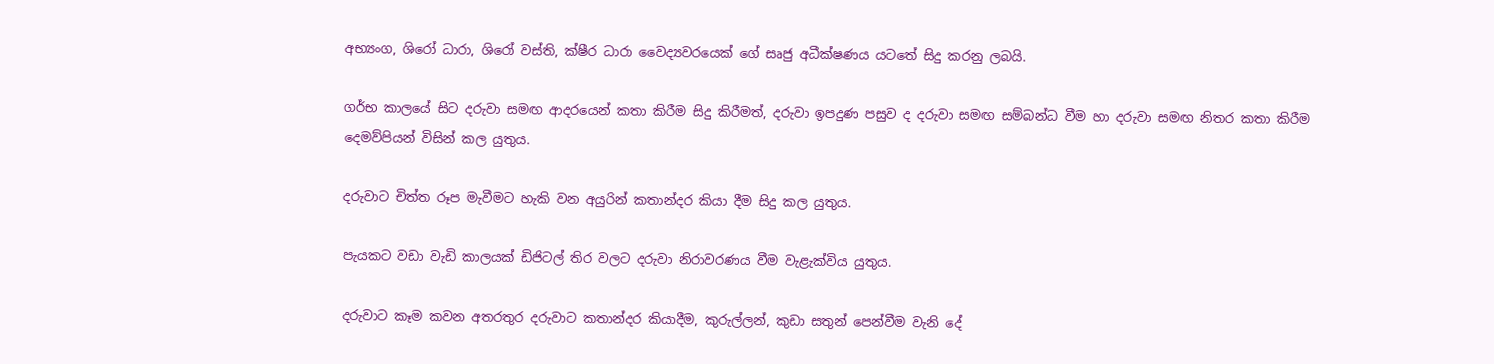අභ්‍යංග, ශිරෝ ධාරා, ශිරෝ වස්ති, ක්ෂීර ධාරා වෛද්‍යවරයෙක් ගේ සෘජු අධීක්ෂණය යටතේ සිදු කරනු ලබයි.

ගර්භ කාලයේ සිට දරුවා සමඟ ආදරයෙන් කතා කිරීම සිදු කිරීමත්, දරුවා ඉපදුණ පසුව ද දරුවා සමඟ සම්බන්ධ වීම හා දරුවා සමඟ නිතර කතා කිරීම දෙමව්පියන් විසින් කල යුතුය.

දරුවාට චිත්ත රූප මැවීමට හැකි වන අයුරින් කතාන්දර කියා දීම සිදු කල යුතුය.

පැයකට වඩා වැඩි කාලයක් ඩිජිටල් තිර වලට දරුවා නිරාවරණය වීම වැළැක්විය යුතුය.

දරුවාට කෑම කවන අතරතුර දරුවාට කතාන්දර කියාදීම, කුරුල්ලන්, කුඩා සතුන් පෙන්වීම වැනි දේ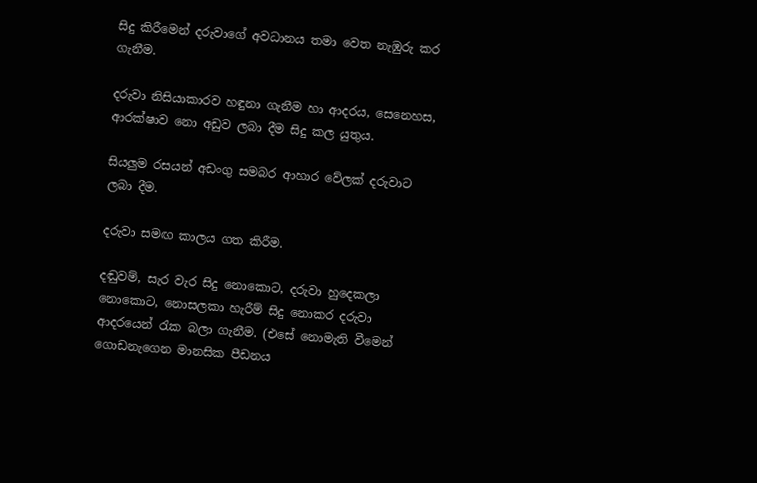සිදු කිරීමෙන් දරුවාගේ අවධානය තමා වෙත නැඹුරු කර ගැනීම.

දරුවා නිසියාකාරව හඳුනා ගැනීම හා ආදරය, සෙනෙහස, ආරක්ෂාව නො අඩුව ලබා දීම සිදු කල යුතුය.

සියලුම රසයන් අඩංගු සමබර ආහාර වේලක් දරුවාට ලබා දීම.

දරුවා සමඟ කාලය ගත කිරීම.

දඬුවම්, සැර වැර සිදු නොකොට, දරුවා හුදෙකලා නොකොට, නොසලකා හැරීම් සිදු නොකර දරුවා ආදරයෙන් රැක බලා ගැනීම. (එසේ නොමැති වීමෙන් ගොඩනැගෙන මානසික පීඩනය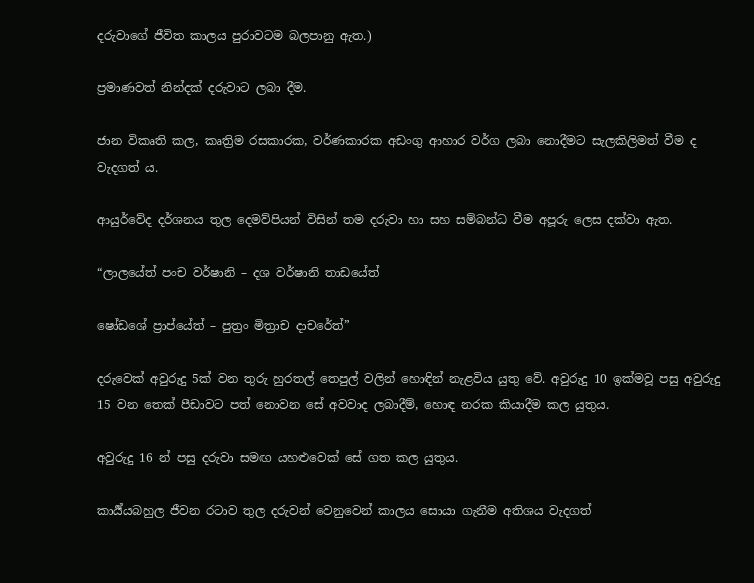දරුවාගේ ජීවිත කාලය පුරාවටම බලපානු ඇත.)

ප්‍රමාණවත් නින්දක් දරුවාට ලබා දීම.

ජාන විකෘති කල, කෘත්‍රිම රසකාරක, වර්ණකාරක අඩංගු ආහාර වර්ග ලබා නොදීමට සැලකිලිමත් වීම ද වැදගත් ය.

ආයුර්වේද දර්ශනය තුල දෙමව්පියන් විසින් තම දරුවා හා සහ සම්බන්ධ වීම අපූරු ලෙස දක්වා ඇත.

“ලාලයේත් පංච වර්ෂානි – දශ වර්ෂානි තාඩයේත්

ෂෝඩශේ ප්‍රාප්යේත් – පුත්‍රං මිත්‍රාච දාචරේත්”

දරුවෙක් අවුරුදු 5ක් වන තුරු හුරතල් තෙපුල් වලින් හොඳින් නැළවිය යුතු වේ. අවුරුදු 10 ඉක්මවූ පසු අවුරුදු 15 වන තෙක් පීඩාවට පත් නොවන සේ අවවාද ලබාදීම්, හොඳ නරක කියාදීම කල යුතුය.

අවුරුදු 16 න් පසු දරුවා සමඟ යහළුවෙක් සේ ගත කල යුතුය.

කාර්‍ය්යබහුල ජීවන රටාව තුල දරුවන් වෙනුවෙන් කාලය සොයා ගැනීම අතිශය වැදගත්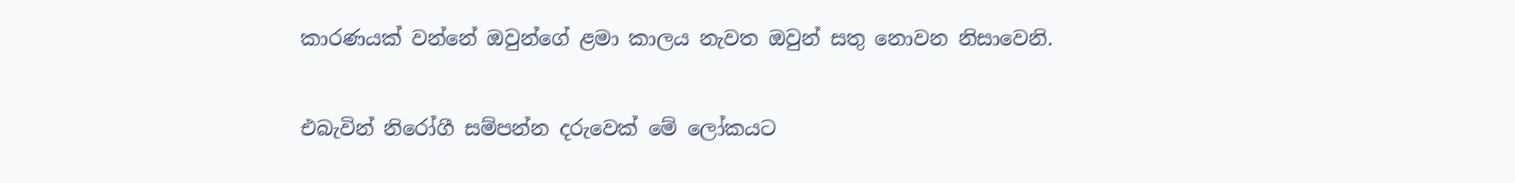කාරණයක් වන්නේ ඔවුන්ගේ ළමා කාලය නැවත ඔවුන් සතු නොවන නිසාවෙනි.

එබැවින් නිරෝගී සම්පන්න දරුවෙක් මේ ලෝකයට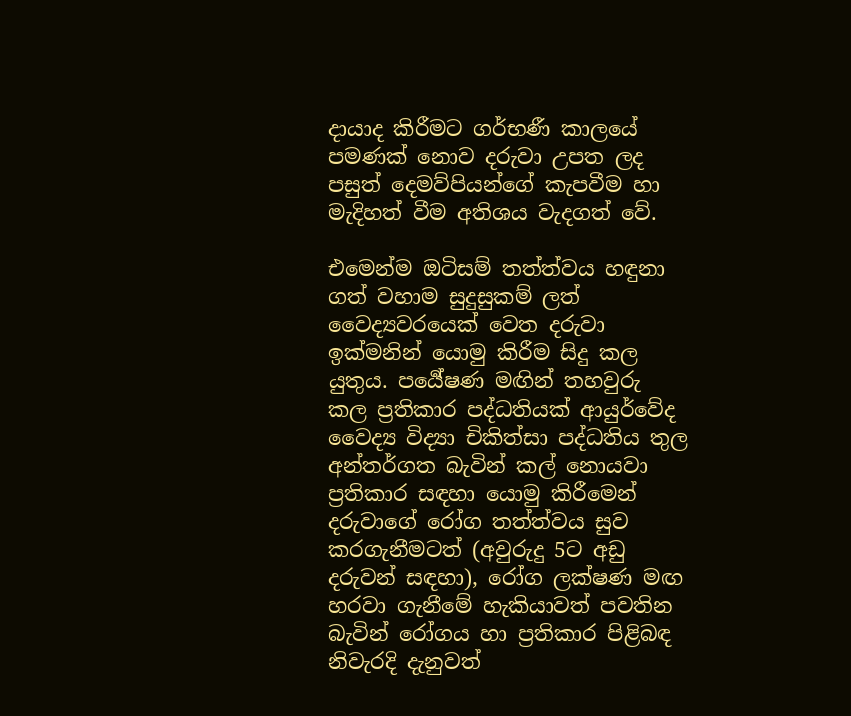දායාද කිරීමට ගර්භණී කාලයේ පමණක් නොව දරුවා උපත ලද පසුත් දෙමව්පියන්ගේ කැපවීම හා මැදිහත් වීම අතිශය වැදගත් වේ.

එමෙන්ම ඔටිසම් තත්ත්වය හඳුනා ගත් වහාම සුදුසුකම් ලත් වෛද්‍යවරයෙක් වෙත දරුවා ඉක්මනින් යොමු කිරීම සිදු කල යුතුය. පර්‍යේෂණ මඟින් තහවුරු කල ප්‍රතිකාර පද්ධතියක් ආයුර්වේද වෛද්‍ය විද්‍යා චිකිත්සා පද්ධතිය තුල අන්තර්ගත බැවින් කල් නොයවා ප්‍රතිකාර සඳහා යොමු කිරීමෙන් දරුවාගේ රෝග තත්ත්වය සුව කරගැනීමටත් (අවුරුදු 5ට අඩු දරුවන් සඳහා), රෝග ලක්ෂණ මඟ හරවා ගැනීමේ හැකියාවත් පවතින බැවින් රෝගය හා ප්‍රතිකාර පිළිබඳ නිවැරදි දැනුවත්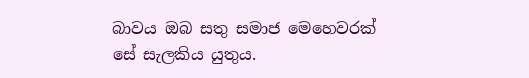බාවය ඔබ සතු සමාජ මෙහෙවරක් සේ සැලකිය යුතුය.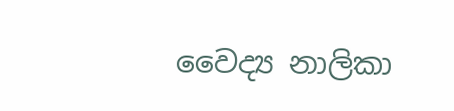වෛද්‍ය නාලිකා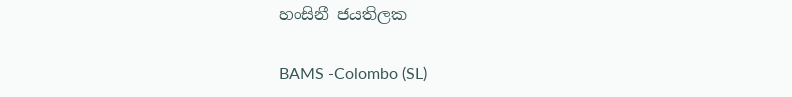හංසිනී ජයතිලක

BAMS -Colombo (SL)